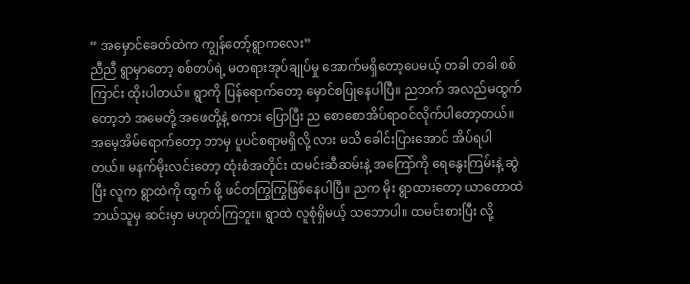“ အမှောင်ခေတ်ထဲက ကျွန်တော့်ရွာကလေး”
ညီညီ ရွာမှာတော့ စစ်တပ်ရဲ့ မတရားအုပ်ချုပ်မှု အောက်မရှိတော့ပေမယ့် တခါ တခါ စစ်ကြာင်း ထိုးပါတယ်။ ရွာကို ပြန်ရောက်တော့ မှောင်စပြုနေပါပြီ။ ညဘက် အလည်မထွက်တော့ဘဲ အမေတို့ အဖေတို့နဲ့ စကား ပြောပြီး ည စောစောအိပ်ရာဝင်လိုက်ပါတော့တယ်။ အမေ့အိမ်ရောက်တော့ ဘာမှ ပူပင်စရာမရှိလို့ လား မသိ ခေါင်းပြားအောင် အိပ်ရပါတယ်။ မနက်မိုးလင်းတော့ ထုံးစံအတိုင်း ထမင်းဆီဆမ်းနဲ့ အကြော်ကို ရေနွေးကြမ်းနဲ့ ဆွဲပြီး လူက ရွာထဲကို ထွက် ဖို့ ဖင်တကြွကြွဖြစ်နေပါပြီ။ ညက မိုး ရွာထားတော့ ယာတောထဲ ဘယ်သူမှ ဆင်းမှာ မဟုတ်ကြဘူး။ ရွာထဲ လူစုံရှိမယ့် သဘောပါ။ ထမင်းစားပြီး လို့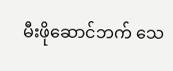မီးဖိုဆောင်ဘက် သေ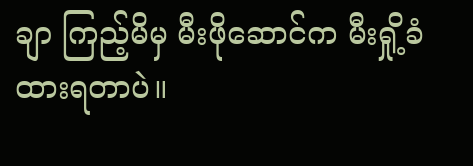ချာ ကြည့်မိမှ မီးဖိုဆောင်က မီးရှို့ခံထားရတာပဲ။